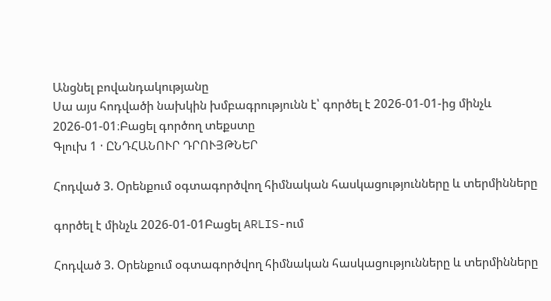Անցնել բովանդակությանը
Սա այս հոդվածի նախկին խմբագրությունն է՝ գործել է 2026-01-01-ից մինչև 2026-01-01։Բացել գործող տեքստը
Գլուխ 1 · ԸՆԴՀԱՆՈՒՐ ԴՐՈՒՅԹՆԵՐ

Հոդված 3. Օրենքում օգտագործվող հիմնական հասկացությունները և տերմինները

գործել է մինչև 2026-01-01Բացել ARLIS-ում

Հոդված 3. Օրենքում օգտագործվող հիմնական հասկացությունները և տերմինները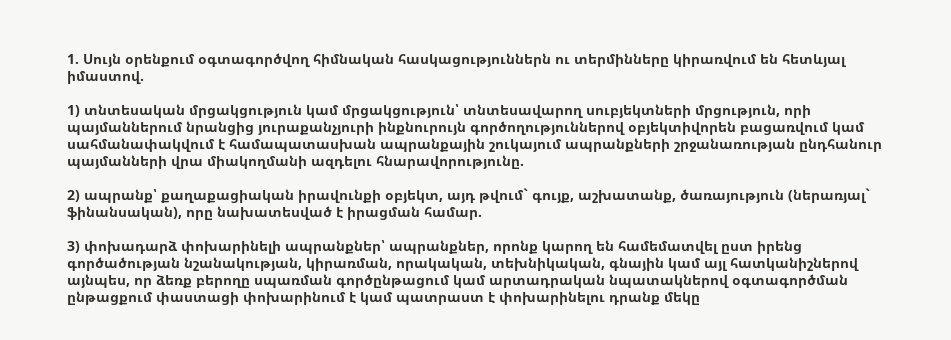1. Սույն օրենքում օգտագործվող հիմնական հասկացություններն ու տերմինները կիրառվում են հետևյալ իմաստով.

1) տնտեսական մրցակցություն կամ մրցակցություն՝ տնտեսավարող սուբյեկտների մրցություն, որի պայմաններում նրանցից յուրաքանչյուրի ինքնուրույն գործողություններով օբյեկտիվորեն բացառվում կամ սահմանափակվում է համապատասխան ապրանքային շուկայում ապրանքների շրջանառության ընդհանուր պայմանների վրա միակողմանի ազդելու հնարավորությունը.

2) ապրանք՝ քաղաքացիական իրավունքի օբյեկտ, այդ թվում` գույք, աշխատանք, ծառայություն (ներառյալ` ֆինանսական), որը նախատեսված է իրացման համար.

3) փոխադարձ փոխարինելի ապրանքներ՝ ապրանքներ, որոնք կարող են համեմատվել ըստ իրենց գործածության նշանակության, կիրառման, որակական, տեխնիկական, գնային կամ այլ հատկանիշներով այնպես, որ ձեռք բերողը սպառման գործընթացում կամ արտադրական նպատակներով օգտագործման ընթացքում փաստացի փոխարինում է կամ պատրաստ է փոխարինելու դրանք մեկը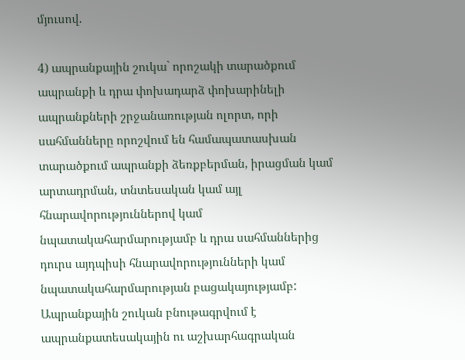մյուսով.

4) ապրանքային շուկա` որոշակի տարածքում ապրանքի և դրա փոխադարձ փոխարինելի ապրանքների շրջանառության ոլորտ, որի սահմանները որոշվում են համապատասխան տարածքում ապրանքի ձեռքբերման, իրացման կամ արտադրման, տնտեսական կամ այլ հնարավորություններով կամ նպատակահարմարությամբ և դրա սահմաններից դուրս այդպիսի հնարավորությունների կամ նպատակահարմարության բացակայությամբ: Ապրանքային շուկան բնութագրվում է ապրանքատեսակային ու աշխարհագրական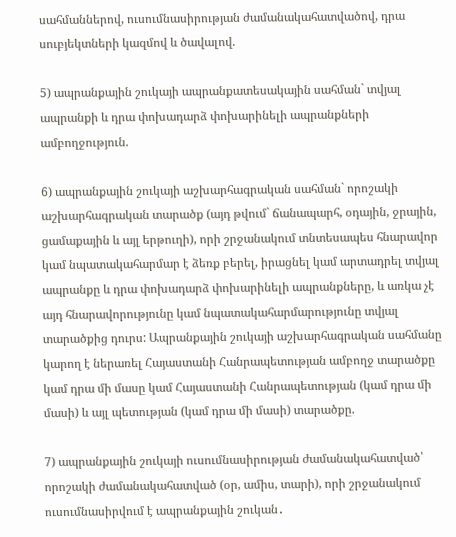սահմաններով, ուսումնասիրության ժամանակահատվածով, դրա սուբյեկտների կազմով և ծավալով.

5) ապրանքային շուկայի ապրանքատեսակային սահման` տվյալ ապրանքի և դրա փոխադարձ փոխարինելի ապրանքների ամբողջություն.

6) ապրանքային շուկայի աշխարհագրական սահման` որոշակի աշխարհագրական տարածք (այդ թվում` ճանապարհ, օդային, ջրային, ցամաքային և այլ երթուղի), որի շրջանակում տնտեսապես հնարավոր կամ նպատակահարմար է ձեռք բերել, իրացնել կամ արտադրել տվյալ ապրանքը և դրա փոխադարձ փոխարինելի ապրանքները, և առկա չէ այդ հնարավորությունը կամ նպատակահարմարությունը տվյալ տարածքից դուրս: Ապրանքային շուկայի աշխարհագրական սահմանը կարող է ներառել Հայաստանի Հանրապետության ամբողջ տարածքը կամ դրա մի մասը կամ Հայաստանի Հանրապետության (կամ դրա մի մասի) և այլ պետության (կամ դրա մի մասի) տարածքը.

7) ապրանքային շուկայի ուսումնասիրության ժամանակահատված՝ որոշակի ժամանակահատված (օր, ամիս, տարի), որի շրջանակում ուսումնասիրվում է ապրանքային շուկան․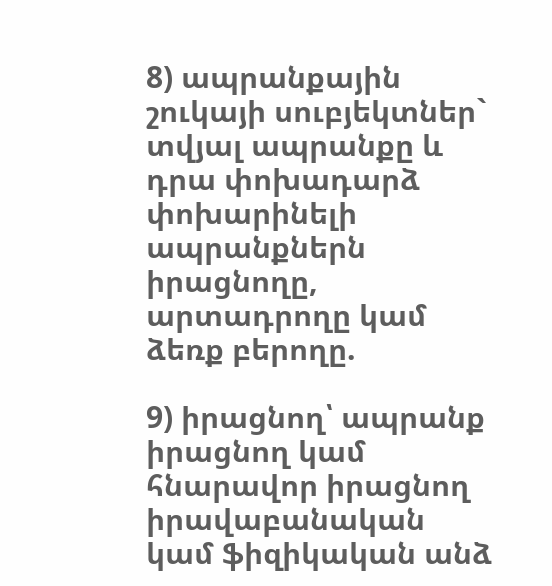8) ապրանքային շուկայի սուբյեկտներ` տվյալ ապրանքը և դրա փոխադարձ փոխարինելի ապրանքներն իրացնողը, արտադրողը կամ ձեռք բերողը.

9) իրացնող՝ ապրանք իրացնող կամ հնարավոր իրացնող իրավաբանական կամ ֆիզիկական անձ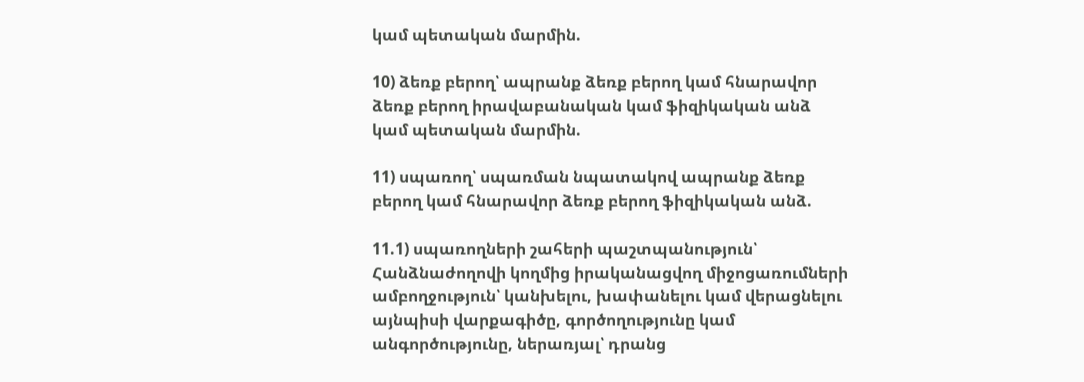կամ պետական մարմին.

10) ձեռք բերող՝ ապրանք ձեռք բերող կամ հնարավոր ձեռք բերող իրավաբանական կամ ֆիզիկական անձ կամ պետական մարմին.

11) սպառող՝ սպառման նպատակով ապրանք ձեռք բերող կամ հնարավոր ձեռք բերող ֆիզիկական անձ.

11.1) սպառողների շահերի պաշտպանություն՝ Հանձնաժողովի կողմից իրականացվող միջոցառումների ամբողջություն՝ կանխելու, խափանելու կամ վերացնելու այնպիսի վարքագիծը, գործողությունը կամ անգործությունը, ներառյալ՝ դրանց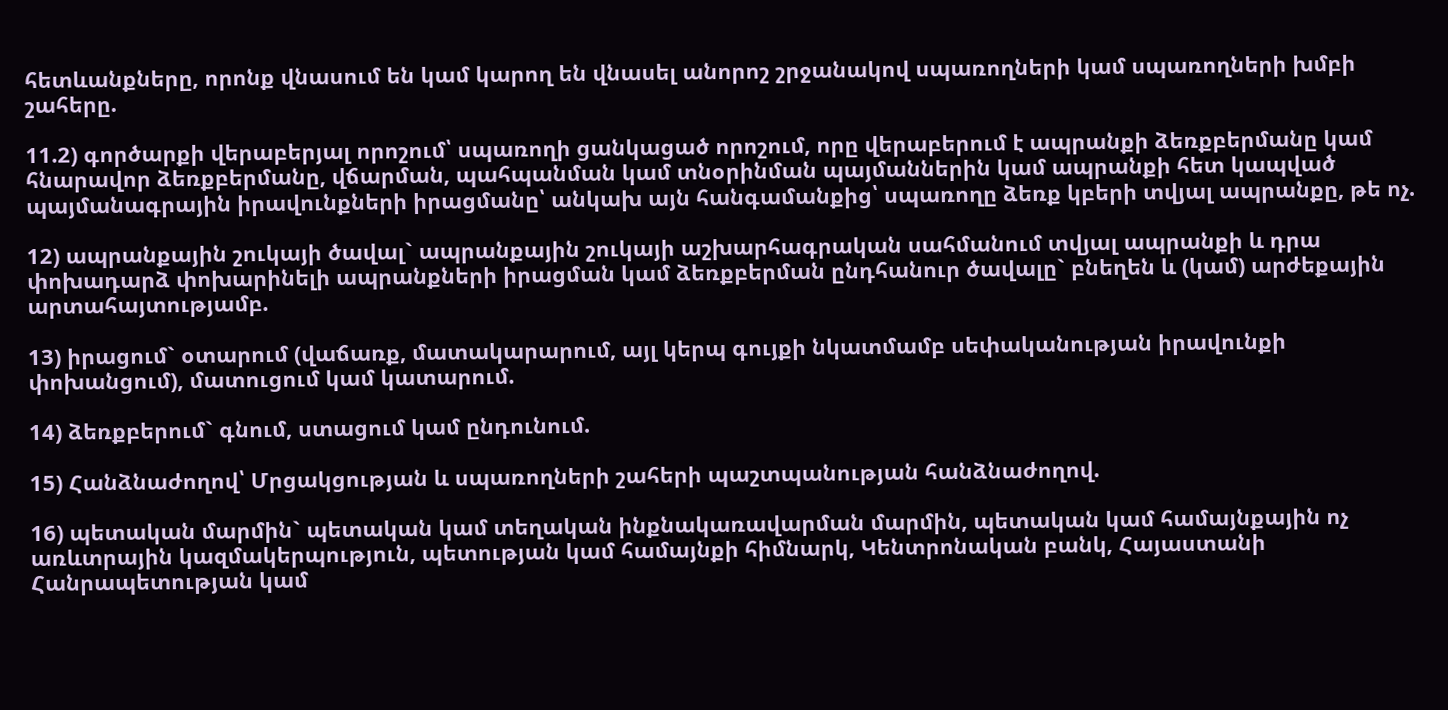հետևանքները, որոնք վնասում են կամ կարող են վնասել անորոշ շրջանակով սպառողների կամ սպառողների խմբի շահերը.

11.2) գործարքի վերաբերյալ որոշում՝ սպառողի ցանկացած որոշում, որը վերաբերում է ապրանքի ձեռքբերմանը կամ հնարավոր ձեռքբերմանը, վճարման, պահպանման կամ տնօրինման պայմաններին կամ ապրանքի հետ կապված պայմանագրային իրավունքների իրացմանը՝ անկախ այն հանգամանքից՝ սպառողը ձեռք կբերի տվյալ ապրանքը, թե ոչ.

12) ապրանքային շուկայի ծավալ` ապրանքային շուկայի աշխարհագրական սահմանում տվյալ ապրանքի և դրա փոխադարձ փոխարինելի ապրանքների իրացման կամ ձեռքբերման ընդհանուր ծավալը` բնեղեն և (կամ) արժեքային արտահայտությամբ.

13) իրացում` օտարում (վաճառք, մատակարարում, այլ կերպ գույքի նկատմամբ սեփականության իրավունքի փոխանցում), մատուցում կամ կատարում.

14) ձեռքբերում` գնում, ստացում կամ ընդունում.

15) Հանձնաժողով՝ Մրցակցության և սպառողների շահերի պաշտպանության հանձնաժողով.

16) պետական մարմին` պետական կամ տեղական ինքնակառավարման մարմին, պետական կամ համայնքային ոչ առևտրային կազմակերպություն, պետության կամ համայնքի հիմնարկ, Կենտրոնական բանկ, Հայաստանի Հանրապետության կամ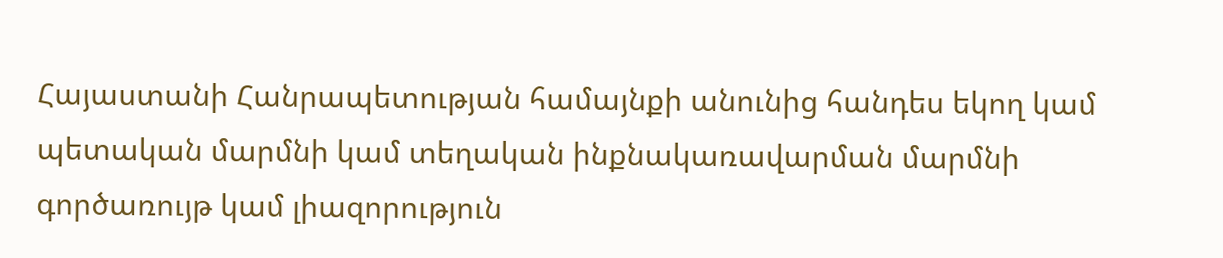Հայաստանի Հանրապետության համայնքի անունից հանդես եկող կամ պետական մարմնի կամ տեղական ինքնակառավարման մարմնի գործառույթ կամ լիազորություն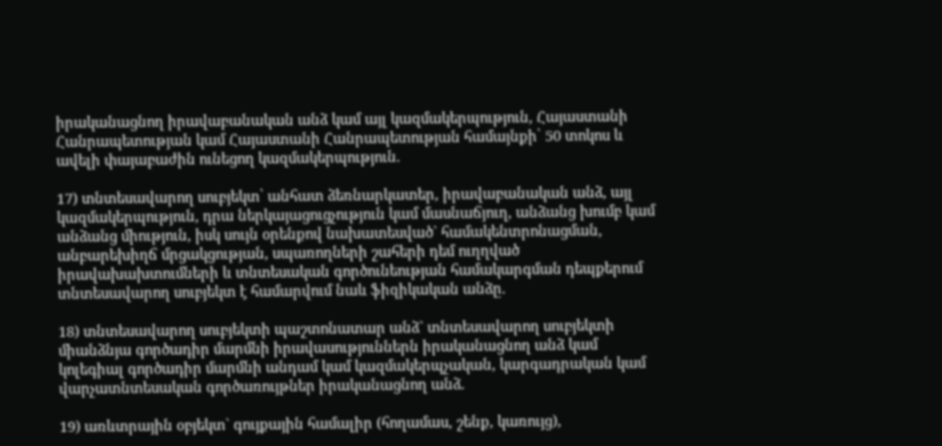իրականացնող իրավաբանական անձ կամ այլ կազմակերպություն, Հայաստանի Հանրապետության կամ Հայաստանի Հանրապետության համայնքի՝ 50 տոկոս և ավելի փայաբաժին ունեցող կազմակերպություն.

17) տնտեսավարող սուբյեկտ՝ անհատ ձեռնարկատեր, իրավաբանական անձ, այլ կազմակերպություն, դրա ներկայացուցչություն կամ մասնաճյուղ, անձանց խումբ կամ անձանց միություն, իսկ սույն օրենքով նախատեսված` համակենտրոնացման, անբարեխիղճ մրցակցության, սպառողների շահերի դեմ ուղղված իրավախախտումների և տնտեսական գործունեության համակարգման դեպքերում տնտեսավարող սուբյեկտ է համարվում նաև ֆիզիկական անձը.

18) տնտեսավարող սուբյեկտի պաշտոնատար անձ` տնտեսավարող սուբյեկտի միանձնյա գործադիր մարմնի իրավասություններն իրականացնող անձ կամ կոլեգիալ գործադիր մարմնի անդամ կամ կազմակերպչական, կարգադրական կամ վարչատնտեսական գործառույթներ իրականացնող անձ.

19) առևտրային օբյեկտ` գույքային համալիր (հողամաս, շենք, կառույց),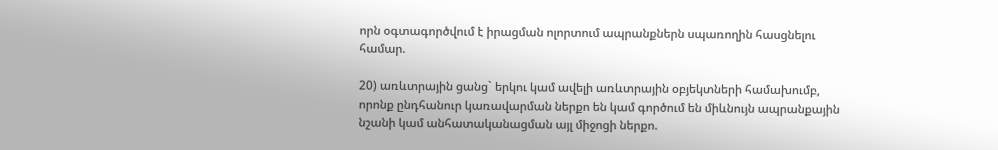որն օգտագործվում է իրացման ոլորտում ապրանքներն սպառողին հասցնելու համար.

20) առևտրային ցանց` երկու կամ ավելի առևտրային օբյեկտների համախումբ, որոնք ընդհանուր կառավարման ներքո են կամ գործում են միևնույն ապրանքային նշանի կամ անհատականացման այլ միջոցի ներքո.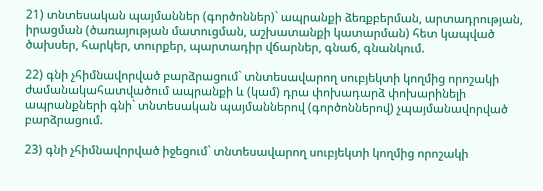21) տնտեսական պայմաններ (գործոններ)` ապրանքի ձեռքբերման, արտադրության, իրացման (ծառայության մատուցման, աշխատանքի կատարման) հետ կապված ծախսեր, հարկեր, տուրքեր, պարտադիր վճարներ, գնաճ, գնանկում.

22) գնի չհիմնավորված բարձրացում` տնտեսավարող սուբյեկտի կողմից որոշակի ժամանակահատվածում ապրանքի և (կամ) դրա փոխադարձ փոխարինելի ապրանքների գնի` տնտեսական պայմաններով (գործոններով) չպայմանավորված բարձրացում.

23) գնի չհիմնավորված իջեցում` տնտեսավարող սուբյեկտի կողմից որոշակի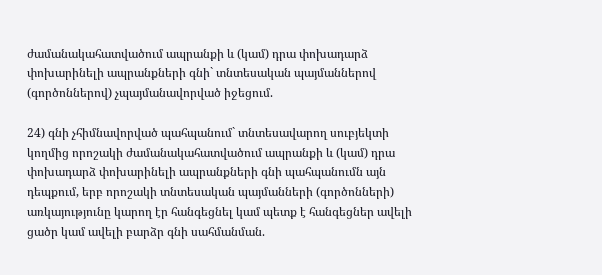ժամանակահատվածում ապրանքի և (կամ) դրա փոխադարձ փոխարինելի ապրանքների գնի` տնտեսական պայմաններով (գործոններով) չպայմանավորված իջեցում.

24) գնի չհիմնավորված պահպանում` տնտեսավարող սուբյեկտի կողմից որոշակի ժամանակահատվածում ապրանքի և (կամ) դրա փոխադարձ փոխարինելի ապրանքների գնի պահպանումն այն դեպքում, երբ որոշակի տնտեսական պայմանների (գործոնների) առկայությունը կարող էր հանգեցնել կամ պետք է հանգեցներ ավելի ցածր կամ ավելի բարձր գնի սահմանման.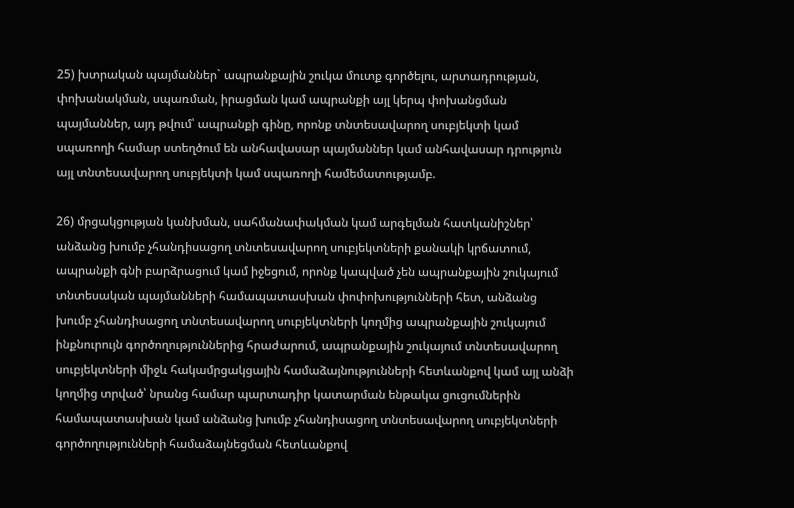25) խտրական պայմաններ` ապրանքային շուկա մուտք գործելու, արտադրության, փոխանակման, սպառման, իրացման կամ ապրանքի այլ կերպ փոխանցման պայմաններ, այդ թվում՝ ապրանքի գինը, որոնք տնտեսավարող սուբյեկտի կամ սպառողի համար ստեղծում են անհավասար պայմաններ կամ անհավասար դրություն այլ տնտեսավարող սուբյեկտի կամ սպառողի համեմատությամբ.

26) մրցակցության կանխման, սահմանափակման կամ արգելման հատկանիշներ՝ անձանց խումբ չհանդիսացող տնտեսավարող սուբյեկտների քանակի կրճատում, ապրանքի գնի բարձրացում կամ իջեցում, որոնք կապված չեն ապրանքային շուկայում տնտեսական պայմանների համապատասխան փոփոխությունների հետ, անձանց խումբ չհանդիսացող տնտեսավարող սուբյեկտների կողմից ապրանքային շուկայում ինքնուրույն գործողություններից հրաժարում, ապրանքային շուկայում տնտեսավարող սուբյեկտների միջև հակամրցակցային համաձայնությունների հետևանքով կամ այլ անձի կողմից տրված՝ նրանց համար պարտադիր կատարման ենթակա ցուցումներին համապատասխան կամ անձանց խումբ չհանդիսացող տնտեսավարող սուբյեկտների գործողությունների համաձայնեցման հետևանքով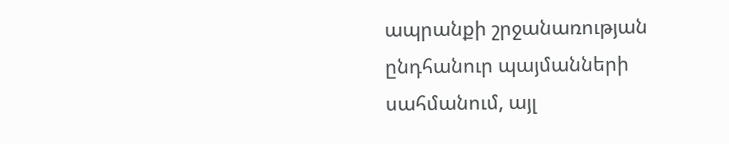ապրանքի շրջանառության ընդհանուր պայմանների սահմանում, այլ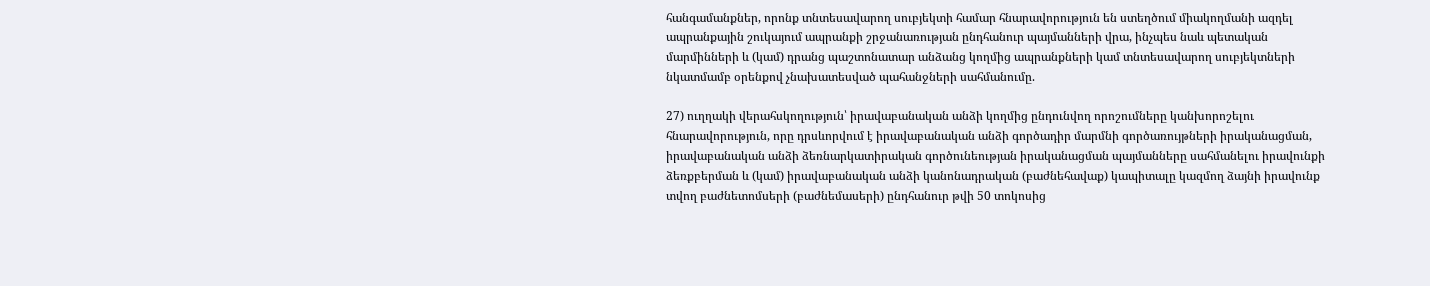հանգամանքներ, որոնք տնտեսավարող սուբյեկտի համար հնարավորություն են ստեղծում միակողմանի ազդել ապրանքային շուկայում ապրանքի շրջանառության ընդհանուր պայմանների վրա, ինչպես նաև պետական մարմինների և (կամ) դրանց պաշտոնատար անձանց կողմից ապրանքների կամ տնտեսավարող սուբյեկտների նկատմամբ օրենքով չնախատեսված պահանջների սահմանումը.

27) ուղղակի վերահսկողություն՝ իրավաբանական անձի կողմից ընդունվող որոշումները կանխորոշելու հնարավորություն, որը դրսևորվում է իրավաբանական անձի գործադիր մարմնի գործառույթների իրականացման, իրավաբանական անձի ձեռնարկատիրական գործունեության իրականացման պայմանները սահմանելու իրավունքի ձեռքբերման և (կամ) իրավաբանական անձի կանոնադրական (բաժնեհավաք) կապիտալը կազմող ձայնի իրավունք տվող բաժնետոմսերի (բաժնեմասերի) ընդհանուր թվի 50 տոկոսից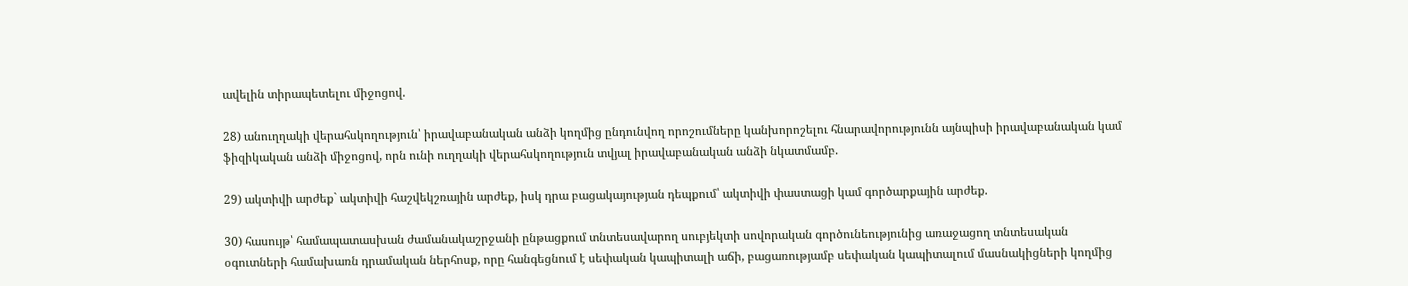ավելին տիրապետելու միջոցով.

28) անուղղակի վերահսկողություն՝ իրավաբանական անձի կողմից ընդունվող որոշումները կանխորոշելու հնարավորությունն այնպիսի իրավաբանական կամ ֆիզիկական անձի միջոցով, որն ունի ուղղակի վերահսկողություն տվյալ իրավաբանական անձի նկատմամբ.

29) ակտիվի արժեք` ակտիվի հաշվեկշռային արժեք, իսկ դրա բացակայության դեպքում՝ ակտիվի փաստացի կամ գործարքային արժեք.

30) հասույթ՝ համապատասխան ժամանակաշրջանի ընթացքում տնտեսավարող սուբյեկտի սովորական գործունեությունից առաջացող տնտեսական օգուտների համախառն դրամական ներհոսք, որը հանգեցնում է սեփական կապիտալի աճի, բացառությամբ սեփական կապիտալում մասնակիցների կողմից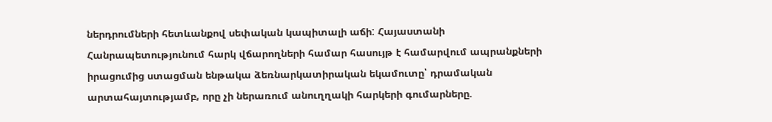ներդրումների հետևանքով սեփական կապիտալի աճի: Հայաստանի Հանրապետությունում հարկ վճարողների համար հասույթ է համարվում ապրանքների իրացումից ստացման ենթակա ձեռնարկատիրական եկամուտը՝ դրամական արտահայտությամբ, որը չի ներառում անուղղակի հարկերի գումարները.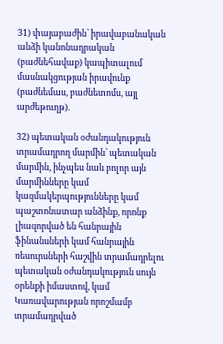31) փայաբաժին՝ իրավաբանական անձի կանոնադրական (բաժնեհավաք) կապիտալում մասնակցության իրավունք (բաժնեմաս, բաժնետոմս, այլ արժեթուղթ).

32) պետական օժանդակություն տրամադրող մարմին՝ պետական մարմին, ինչպես նաև բոլոր այն մարմինները կամ կազմակերպությունները կամ պաշտոնատար անձինք, որոնք լիազորված են հանրային ֆինանսների կամ հանրային ռեսուրսների հաշվին տրամադրելու պետական օժանդակություն սույն օրենքի իմաստով, կամ Կառավարության որոշմամբ տրամադրված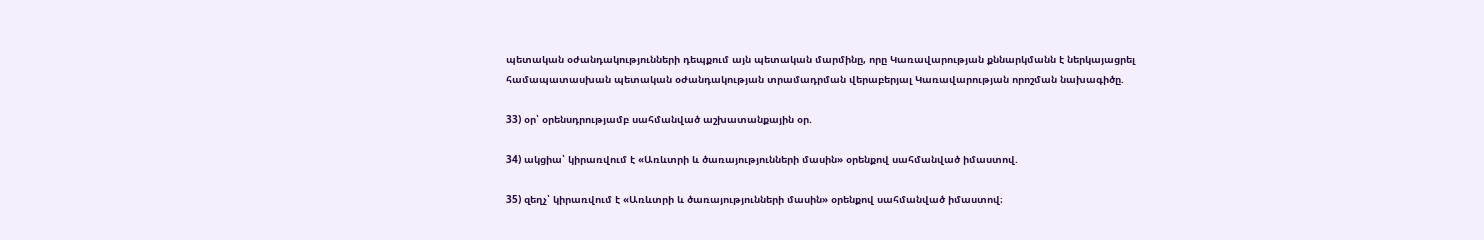պետական օժանդակությունների դեպքում այն պետական մարմինը, որը Կառավարության քննարկմանն է ներկայացրել համապատասխան պետական օժանդակության տրամադրման վերաբերյալ Կառավարության որոշման նախագիծը.

33) օր՝ օրենսդրությամբ սահմանված աշխատանքային օր.

34) ակցիա՝ կիրառվում է «Առևտրի և ծառայությունների մասին» օրենքով սահմանված իմաստով.

35) զեղչ՝ կիրառվում է «Առևտրի և ծառայությունների մասին» օրենքով սահմանված իմաստով։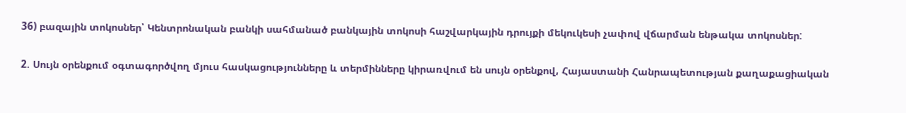36) բազային տոկոսներ՝ Կենտրոնական բանկի սահմանած բանկային տոկոսի հաշվարկային դրույքի մեկուկեսի չափով վճարման ենթակա տոկոսներ:

2. Սույն օրենքում օգտագործվող մյուս հասկացությունները և տերմինները կիրառվում են սույն օրենքով, Հայաստանի Հանրապետության քաղաքացիական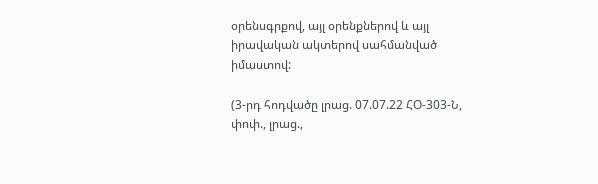օրենսգրքով, այլ օրենքներով և այլ իրավական ակտերով սահմանված իմաստով:

(3-րդ հոդվածը լրաց. 07.07.22 ՀՕ-303-Ն, փոփ., լրաց.,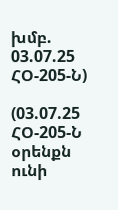խմբ. 03.07.25 ՀՕ-205-Ն)

(03.07.25 ՀՕ-205-Ն օրենքն ունի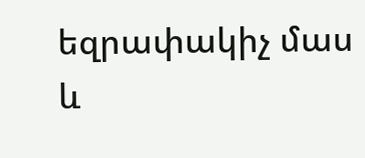եզրափակիչ մաս և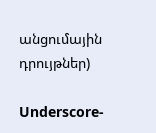անցումային դրույթներ)

Underscore-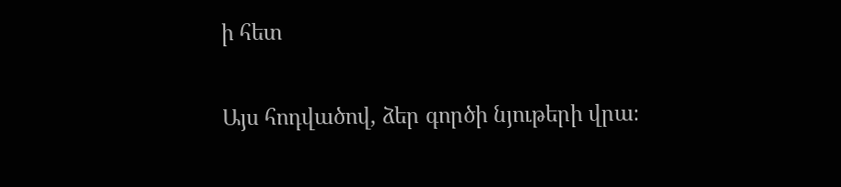ի հետ

Այս հոդվածով, ձեր գործի նյութերի վրա։